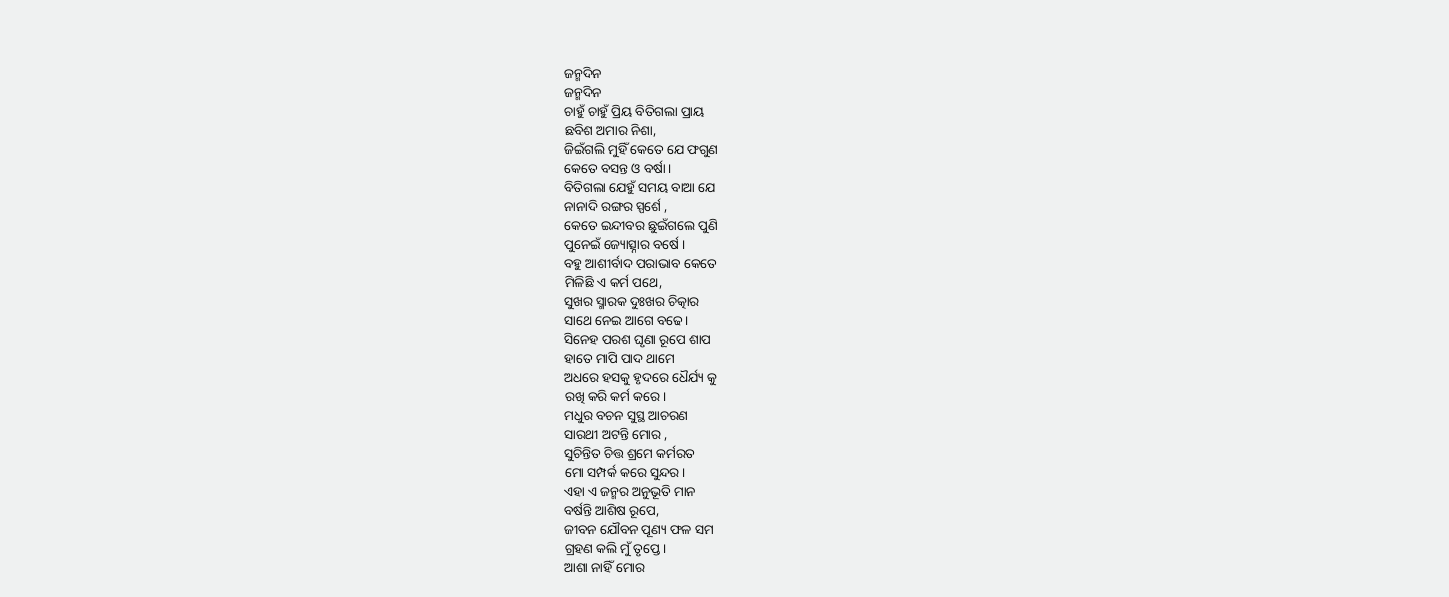ଜନ୍ମଦିନ
ଜନ୍ମଦିନ
ଚାହୁଁ ଚାହୁଁ ପ୍ରିୟ ବିତିଗଲା ପ୍ରାୟ
ଛବିଶ ଅମାର ନିଶା,
ଜିଇଁଗଲି ମୁହିଁ କେତେ ଯେ ଫଗୁଣ
କେତେ ବସନ୍ତ ଓ ବର୍ଷା।
ବିତିଗଲା ଯେହୁଁ ସମୟ ବାଆ ଯେ
ନାନାଦି ରଙ୍ଗର ସ୍ପର୍ଶେ ,
କେତେ ଇନ୍ଦୀବର ଛୁଇଁଗଲେ ପୁଣି
ପୁନେଇଁ ଜ୍ୟୋତ୍ସ୍ନାର ବର୍ଷେ ।
ବହୁ ଆଶୀର୍ବାଦ ପରାଭାବ କେତେ
ମିଳିଛି ଏ କର୍ମ ପଥେ,
ସୁଖର ସ୍ମାରକ ଦୁଃଖର ଚିତ୍କାର
ସାଥେ ନେଇ ଆଗେ ବଢେ।
ସିନେହ ପରଶ ଘୃଣା ରୂପେ ଶାପ
ହାତେ ମାପି ପାଦ ଥାମେ
ଅଧରେ ହସକୁ ହୃଦରେ ଧୈର୍ଯ୍ୟ କୁ
ରଖି କରି କର୍ମ କରେ।
ମଧୁର ବଚନ ସୁସ୍ଥ ଆଚରଣ
ସାରଥୀ ଅଟନ୍ତି ମୋର ,
ସୁଚିନ୍ତିତ ଚିତ୍ତ ଶ୍ରମେ କର୍ମରତ
ମୋ ସମ୍ପର୍କ କରେ ସୁନ୍ଦର।
ଏହା ଏ ଜନ୍ମର ଅନୁଭୂତି ମାନ
ବର୍ଷନ୍ତି ଆଶିଷ ରୂପେ,
ଜୀବନ ଯୌବନ ପୂଣ୍ୟ ଫଳ ସମ
ଗ୍ରହଣ କଲି ମୁଁ ତୃପ୍ତେ।
ଆଶା ନାହିଁ ମୋର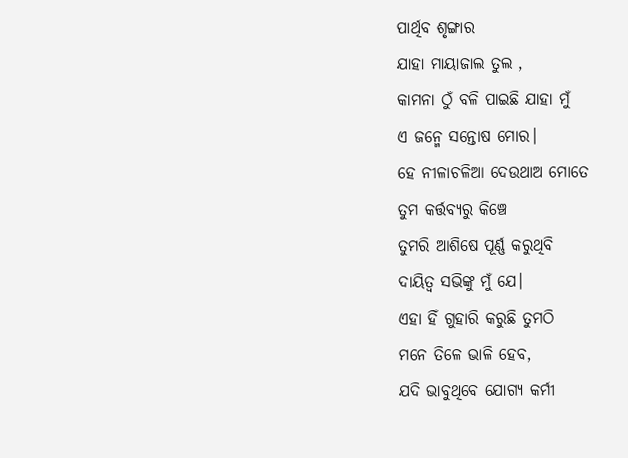ପାର୍ଥିବ ଶୃଙ୍ଗାର
ଯାହା ମାୟାଜାଲ ତୁଲ ,
କାମନା ଠୁଁ ବଳି ପାଇଛି ଯାହା ମୁଁ
ଏ ଜନ୍ମେ ସନ୍ତୋଷ ମୋର।
ହେ ନୀଳାଚଳିଆ ଦେଉଥାଅ ମୋତେ
ତୁମ କର୍ତ୍ତବ୍ୟରୁ କିଞ୍ଚେ
ତୁମରି ଆଶିଷେ ପୂର୍ଣ୍ଣ କରୁଥିବି
ଦାୟିତ୍ବ ସଭିଙ୍କୁ ମୁଁ ଯେ।
ଏହା ହିଁ ଗୁହାରି କରୁଛି ତୁମଠି
ମନେ ତିଳେ ଭାଳି ହେବ,
ଯଦି ଭାବୁଥିବେ ଯୋଗ୍ୟ କର୍ମୀ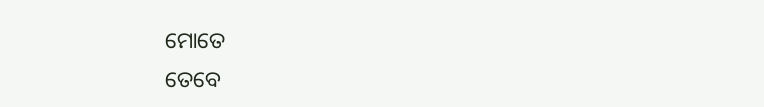ମୋତେ
ତେବେ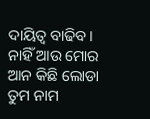ଦାୟିତ୍ବ ବାଢିବ।
ନାହିଁ ଆଉ ମୋର ଆନ କିଛି ଲୋଡା
ତୁମ ନାମ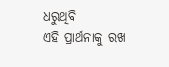ଧରୁଥିବି
ଏହି ପ୍ରାର୍ଥନାକୁ ରଖ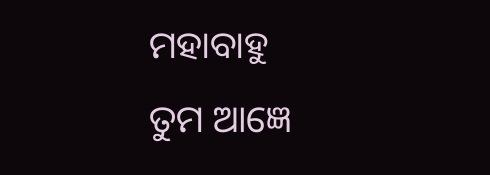ମହାବାହୁ
ତୁମ ଆଜ୍ଞେ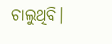ଚାଲୁଥିବି।